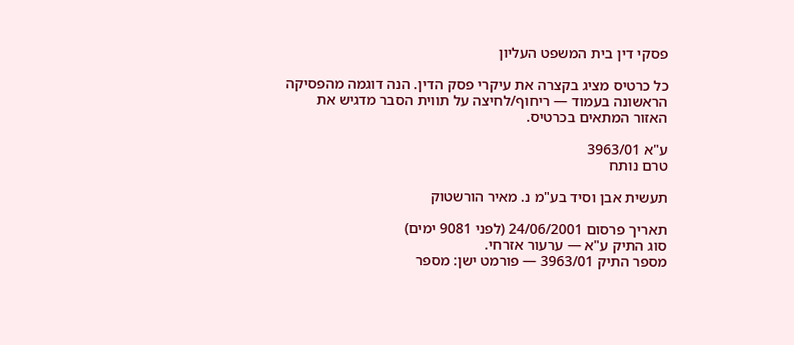פסקי דין בית המשפט העליון

כל כרטיס מציג בקצרה את עיקרי פסק הדין. הנה דוגמה מהפסיקה הראשונה בעמוד — ריחוף/לחיצה על תווית הסבר מדגיש את האזור המתאים בכרטיס.

ע"א 3963/01
טרם נותח

תעשית אבן וסיד בע"מ נ. מאיר הורשטוק

תאריך פרסום 24/06/2001 (לפני 9081 ימים)
סוג התיק ע"א — ערעור אזרחי.
מספר התיק 3963/01 — פורמט ישן: מספר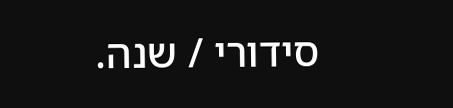סידורי / שנה.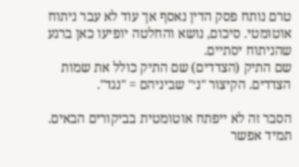טרם נותח פסק הדין נאסף אך עוד לא עבר ניתוח אוטומטי. סיכום, נושא והחלטה יופיעו כאן ברגע שהניתוח יסתיים.
שם התיק (הצדדים) שם התיק כולל את שמות הצדדים. הקיצור "נ׳" שביניהם = "נגד".

הסבר זה לא ייפתח אוטומטית בביקורים הבאים. תמיד אפשר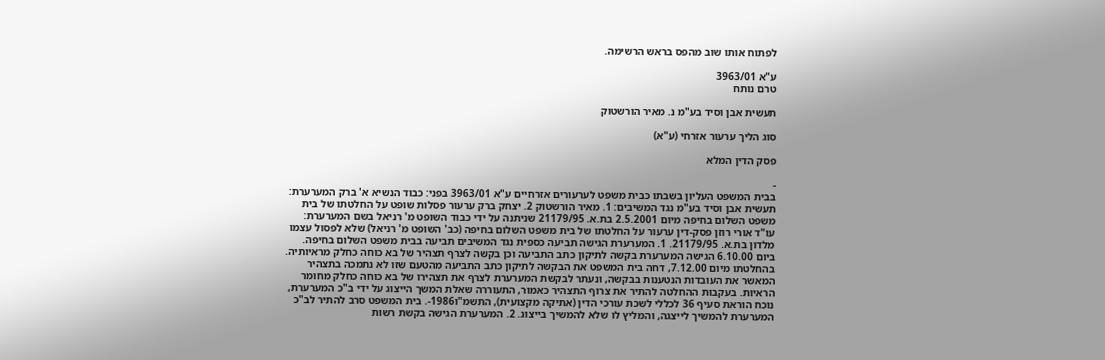לפתוח אותו שוב מהפס בראש הרשימה.

ע"א 3963/01
טרם נותח

תעשית אבן וסיד בע"מ נ. מאיר הורשטוק

סוג הליך ערעור אזרחי (ע"א)

פסק הדין המלא

-
בבית המשפט העליון בשבתו כבית משפט לערעורים אזרחיים ע"א 3963/01 בפני: כבוד הנשיא א' ברק המערערת: תעשית אבן וסיד בע"מ נגד המשיבים: 1. מאיר הורשטוק 2. יצחק ברק ערעור פסלות שופט על החלטתו של בית משפט השלום בחיפה מיום 2.5.2001 בת.א. 21179/95 שניתנה על ידי כבוד השופט מ' רניאל בשם המערערת: עו"ד אורי רוזן פסק-דין ערעור על החלטתו של בית משפט השלום בחיפה (כב' השופט מ' רניאל) שלא לפסול עצמו מלדון בת.א. 21179/95. 1. המערערת הגישה תביעה כספית נגד המשיבים תביעה בבית משפט השלום בחיפה. ביום 6.10.00 הגישה המערערת בקשה לתיקון כתב התביעה וכן בקשה לצרף תצהיר של בא כוחה כחלק מראיותיה. בהחלטתו מיום 7.12.00, דחה בית המשפט את הבקשה לתיקון כתב התביעה מהטעם שזו לא נתמכה בתצהיר המאשר את העובדות הנטענות בבקשה, ונעתר לבקשת המערערת לצרף את תצהירו של בא כוחה כחלק מחומר הראיות. בעקבות ההחלטה להתיר את צרוף התצהיר כאמור, התעוררה שאלת המשך הייצוג על ידי ב"כ המערערת, נוכח הוראת סעיף 36 לכללי לשכת עורכי הדין (אתיקה מקצועית), התשמ"ו1986-. בית המשפט סרב להתיר לב"כ המערערת להמשיך לייצגה, והמליץ לו שלא להמשיך בייצוג. 2. המערערת הגישה בקשת רשות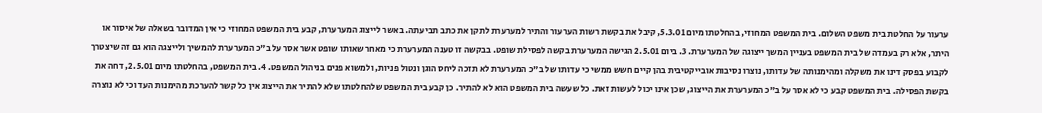ערעור על החלטת בית משפט השלום. בית המשפט המחוזי, בהחלטתו מיום 5.3.01, קיבל את בקשת רשות הערעור והתיר למערערת לתקן את כתב תביעתה. באשר לייצוג המערערת, קבע בית המשפט המחוזי כי אין המדובר בשאלה של איסור או היתר, אלא רק בעמדה של בית המשפט בעניין המשך ייצוגה של המערערת. 3. ביום 2.5.01 הגישה המערערת בקשה לפסילת שופט. בבקשה זו טענה המערערת כי מאחר שאותו שופט אשר אסר על ב"כ המערערת להמשיך ולייצגה הוא גם זה שיצטרך לקבוע בפסק דינו את משקלה ומהימנותה של עדותו, נוצרו נסיבות אובייקטיבית בהן קיים חשש ממשי כי עדותו של ב"כ המערערת לא תזכה ליחס הוגן ונטול פניות, ולמשוא פנים בניהול המשפט. 4. בית המשפט, בהחלטתו מיום 2.5.01, דחה את בקשת הפסילה. בית המשפט קבע כי לא אסר על ב"כ המערערת את הייצוג, שכן אינו יכול לעשות זאת. כל שעשה בית המשפט הוא לא להתיר. כן קבע בית המשפט שלהחלטתו שלא להתיר את הייצוג אין כל קשר להערכת מהימנות העד וכי לא נוצרה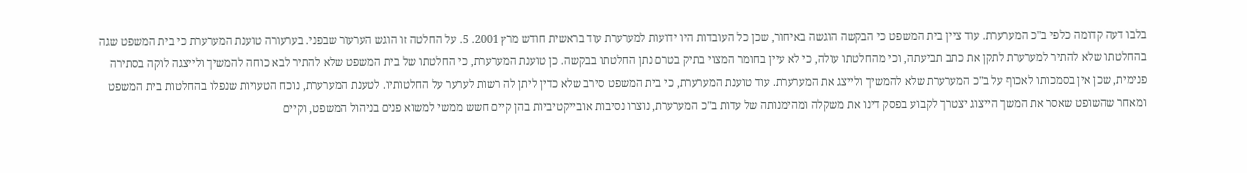בלבו דעה קדומה כלפי ב"כ המערערת. עוד ציין בית המשפט כי הבקשה הוגשה באיחור, שכן כל העובדות היו ידועות למערערת עוד בראשית חודש מרץ 2001. 5. על החלטה זו הוגש הערעור שבפני. בערעורה טוענת המערערת כי בית המשפט שגה בהחלטתו שלא להתיר למערערת לתקן את כתב תביעתה, וכי מהחלטתו עולה, כי לא עיין בחומר המצוי בתיק בטרם נתן החלטתו בבקשה. כן טוענת המערערת, כי החלטתו של בית המשפט שלא להתיר לבא כוחה להמשיך ולייצגה לוקה בסתירה פנימית, שכן אין בסמכותו לאכוף על ב"כ המערערת שלא להמשיך ולייצג את המערערת. עוד טוענת המערערת, כי בית המשפט סירב שלא כדין ליתן לה רשות לערער על החלטותיו. לטענת המערערת, נוכח הטעויות שנפלו בהחלטות בית המשפט ומאחר שהשופט שאסר את המשך הייצוג יצטרך לקבוע בפסק דינו את משקלה ומהימנותה של עדות ב"כ המערערת, נוצרו נסיבות אובייקטיביות בהן קיים חשש ממשי למשוא פנים בניהול המשפט, וקיים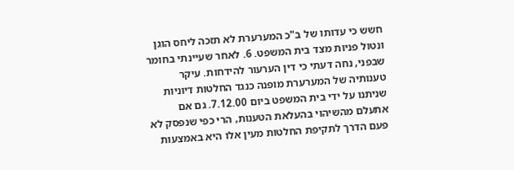חשש כי עדותו של ב"כ המערערת לא תזכה ליחס הוגן ונטול פניות מצד בית המשפט. 6. לאחר שעיינתי בחומר שבפני, נחה דעתי כי דין הערעור להידחות. עיקר טענותיה של המערערת מופנה כנגד החלטות דיוניות שניתנו על ידי בית המשפט ביום 7.12.00. גם אם אתעלם מהשיהוי בהעלאת הטענות, הרי כפי שנפסק לא פעם הדרך לתקיפת החלטות מעין אלו היא באמצעות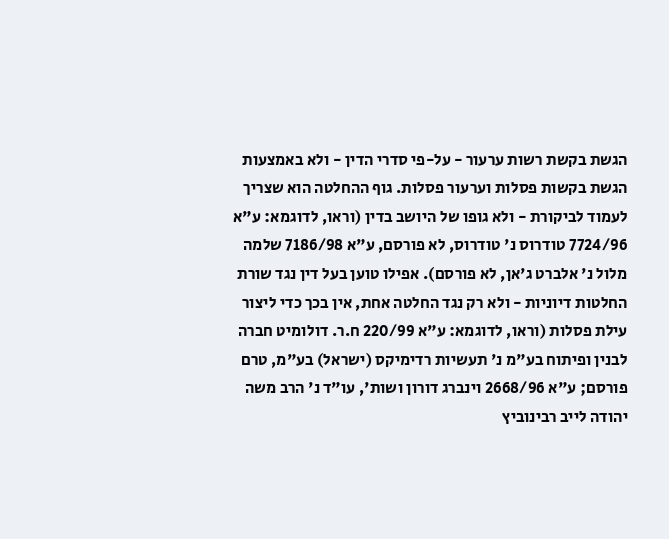הגשת בקשת רשות ערעור - על-פי סדרי הדין - ולא באמצעות הגשת בקשות פסלות וערעור פסלות. גוף ההחלטה הוא שצריך לעמוד לביקורת - ולא גופו של היושב בדין (וראו, לדוגמא: ע"א 7724/96 טודרוס נ' טודרוס, לא פורסם, ע"א 7186/98 שלמה מלול נ' אלברט ג'אן, לא פורסם). אפילו טוען בעל דין נגד שורת החלטות דיוניות - ולא רק נגד החלטה אחת, אין בכך כדי ליצור עילת פסלות (וראו, לדוגמא: ע"א 220/99 ח.ר. דולומיט חברה לבנין ופיתוח בע"מ נ' תעשיות רדימיקס (ישראל) בע"מ, טרם פורסם; ע"א 2668/96 וינברג דורון ושות', עו"ד נ' הרב משה יהודה לייב רבינוביץ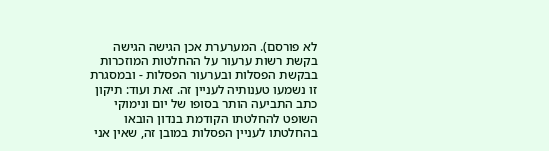לא פורסם). המערערת אכן הגישה הגישה בקשת רשות ערעור על ההחלטות המוזכרות בבקשת הפסלות ובערעור הפסלות - ובמסגרת זו נשמעו טענותיה לעניין זה. זאת ועוד: תיקון כתב התביעה הותר בסופו של יום ונימוקי השופט להחלטתו הקודמת בנדון הובאו בהחלטתו לעניין הפסלות במובן זה, שאין אני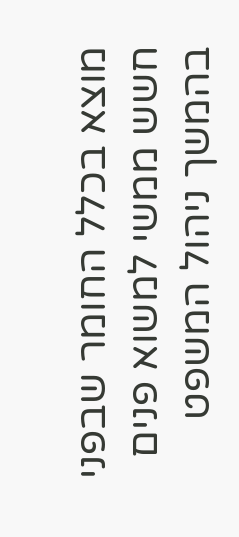מוצא בכלל החומר שבפני חשש ממשי למשוא פנים בהמשך ניהול המשפט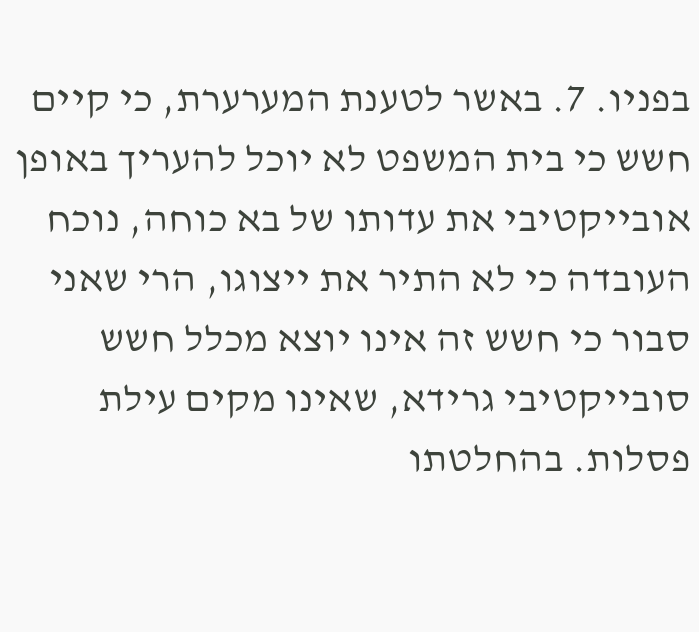בפניו. 7. באשר לטענת המערערת, כי קיים חשש כי בית המשפט לא יוכל להעריך באופן אובייקטיבי את עדותו של בא כוחה, נוכח העובדה כי לא התיר את ייצוגו, הרי שאני סבור כי חשש זה אינו יוצא מכלל חשש סובייקטיבי גרידא, שאינו מקים עילת פסלות. בהחלטתו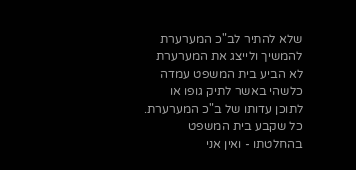שלא להתיר לב"כ המערערת להמשיך ולייצג את המערערת לא הביע בית המשפט עמדה כלשהי באשר לתיק גופו או לתוכן עדותו של ב"כ המערערת. כל שקבע בית המשפט בהחלטתו - ואין אני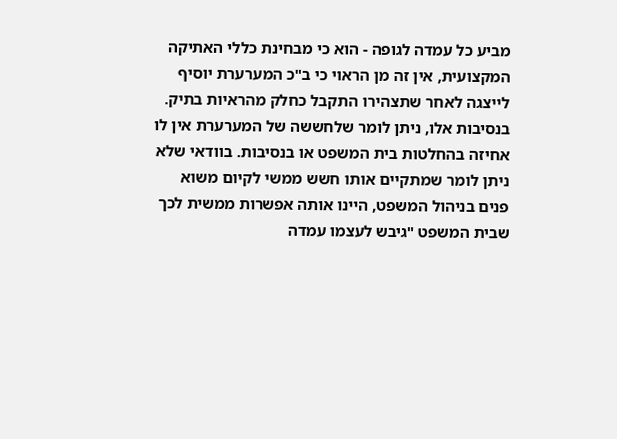מביע כל עמדה לגופה - הוא כי מבחינת כללי האתיקה המקצועית, אין זה מן הראוי כי ב"כ המערערת יוסיף לייצגה לאחר שתצהירו התקבל כחלק מהראיות בתיק. בנסיבות אלו, ניתן לומר שלחששה של המערערת אין לו אחיזה בהחלטות בית המשפט או בנסיבות. בוודאי שלא ניתן לומר שמתקיים אותו חשש ממשי לקיום משוא פנים בניהול המשפט, היינו אותה אפשרות ממשית לכך שבית המשפט "גיבש לעצמו עמדה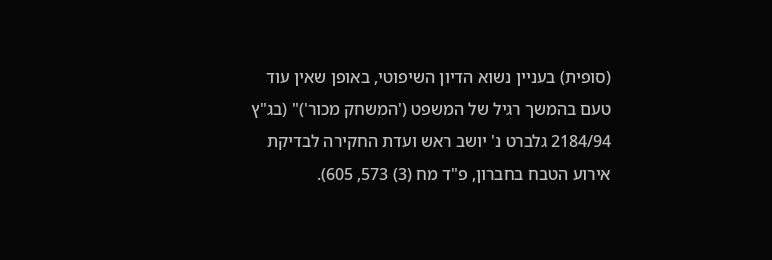(סופית) בעניין נשוא הדיון השיפוטי, באופן שאין עוד טעם בהמשך רגיל של המשפט ('המשחק מכור')" (בג"ץ 2184/94 גלברט נ' יושב ראש ועדת החקירה לבדיקת אירוע הטבח בחברון, פ"ד מח (3) 573, 605).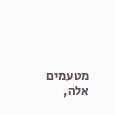מטעמים אלה,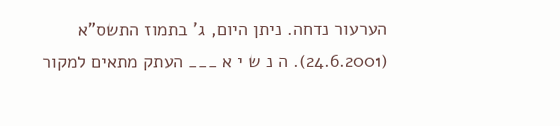הערעור נדחה. ניתן היום, ג' בתמוז התשס"א (24.6.2001). ה נ ש י א ___ העתק מתאים למקור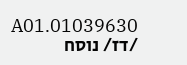01039630.A01 /דז/ נוסח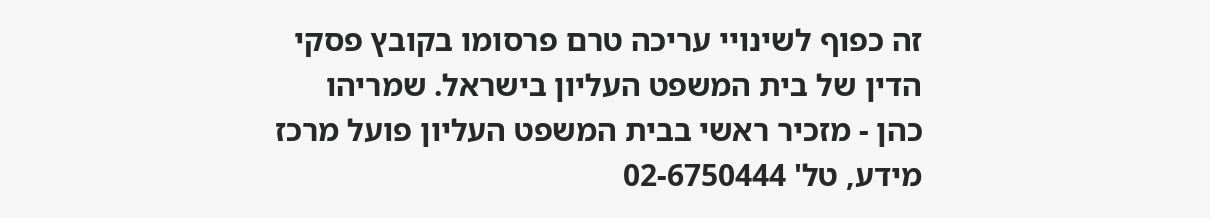זה כפוף לשינויי עריכה טרם פרסומו בקובץ פסקי הדין של בית המשפט העליון בישראל. שמריהו כהן - מזכיר ראשי בבית המשפט העליון פועל מרכז מידע, טל' 02-6750444